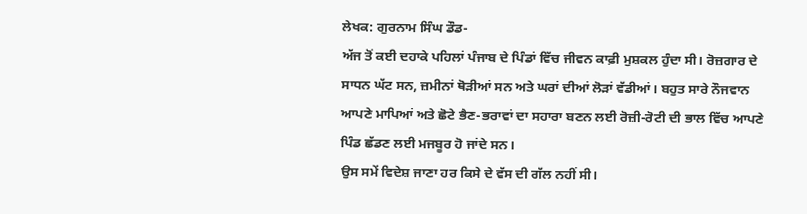ਲੇਖਕ: ਗੁਰਨਾਮ ਸਿੰਘ ਡੌਡ-
ਅੱਜ ਤੋਂ ਕਈ ਦਹਾਕੇ ਪਹਿਲਾਂ ਪੰਜਾਬ ਦੇ ਪਿੰਡਾਂ ਵਿੱਚ ਜੀਵਨ ਕਾਫ਼ੀ ਮੁਸ਼ਕਲ ਹੁੰਦਾ ਸੀ। ਰੋਜ਼ਗਾਰ ਦੇ ਸਾਧਨ ਘੱਟ ਸਨ, ਜ਼ਮੀਨਾਂ ਥੋੜੀਆਂ ਸਨ ਅਤੇ ਘਰਾਂ ਦੀਆਂ ਲੋੜਾਂ ਵੱਡੀਆਂ। ਬਹੁਤ ਸਾਰੇ ਨੌਜਵਾਨ ਆਪਣੇ ਮਾਪਿਆਂ ਅਤੇ ਛੋਟੇ ਭੈਣ-ਭਰਾਵਾਂ ਦਾ ਸਹਾਰਾ ਬਣਨ ਲਈ ਰੋਜ਼ੀ-ਰੋਟੀ ਦੀ ਭਾਲ ਵਿੱਚ ਆਪਣੇ ਪਿੰਡ ਛੱਡਣ ਲਈ ਮਜਬੂਰ ਹੋ ਜਾਂਦੇ ਸਨ।
ਉਸ ਸਮੇਂ ਵਿਦੇਸ਼ ਜਾਣਾ ਹਰ ਕਿਸੇ ਦੇ ਵੱਸ ਦੀ ਗੱਲ ਨਹੀਂ ਸੀ।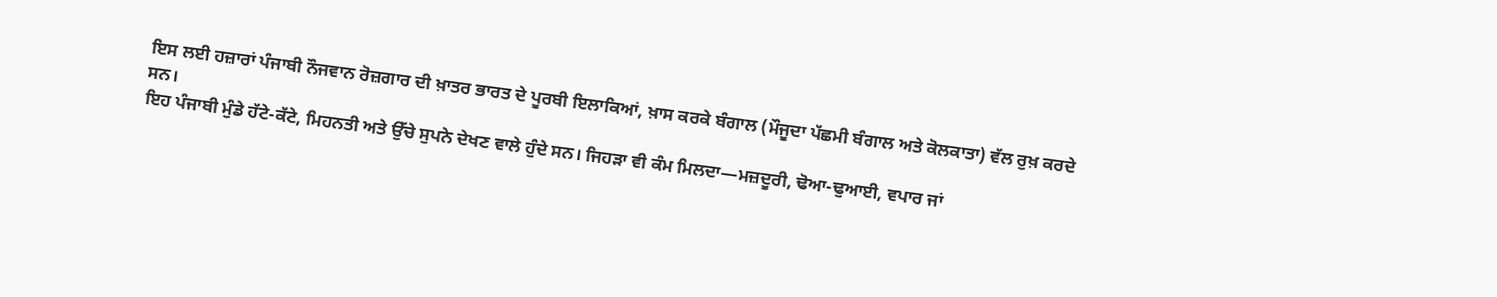ਇਸ ਲਈ ਹਜ਼ਾਰਾਂ ਪੰਜਾਬੀ ਨੌਜਵਾਨ ਰੋਜ਼ਗਾਰ ਦੀ ਖ਼ਾਤਰ ਭਾਰਤ ਦੇ ਪੂਰਬੀ ਇਲਾਕਿਆਂ, ਖ਼ਾਸ ਕਰਕੇ ਬੰਗਾਲ (ਮੌਜੂਦਾ ਪੱਛਮੀ ਬੰਗਾਲ ਅਤੇ ਕੋਲਕਾਤਾ) ਵੱਲ ਰੁਖ਼ ਕਰਦੇ ਸਨ।
ਇਹ ਪੰਜਾਬੀ ਮੁੰਡੇ ਹੱਟੇ-ਕੱਟੇ, ਮਿਹਨਤੀ ਅਤੇ ਉੱਚੇ ਸੁਪਨੇ ਦੇਖਣ ਵਾਲੇ ਹੁੰਦੇ ਸਨ। ਜਿਹੜਾ ਵੀ ਕੰਮ ਮਿਲਦਾ—ਮਜ਼ਦੂਰੀ, ਢੋਆ-ਢੁਆਈ, ਵਪਾਰ ਜਾਂ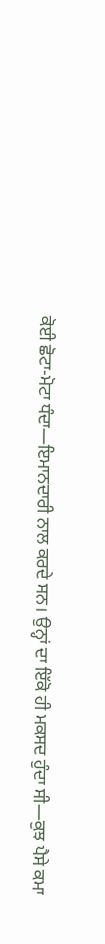ਕੋਈ ਛੋਟਾ-ਮੋਟਾ ਧੰਦਾ—ਇਮਾਨਦਾਰੀ ਨਾਲ ਕਰਦੇ ਸਨ। ਉਨ੍ਹਾਂ ਦਾ ਇੱਕੋ ਹੀ ਮਕਸਦ ਹੁੰਦਾ ਸੀ—ਕੁਝ ਪੈਸੇ ਕਮਾ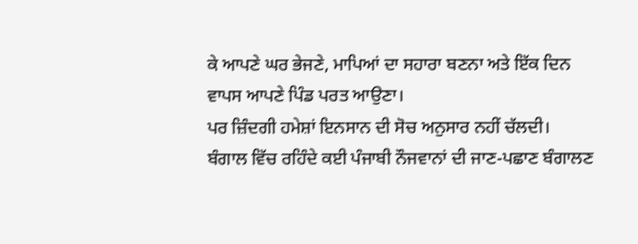ਕੇ ਆਪਣੇ ਘਰ ਭੇਜਣੇ, ਮਾਪਿਆਂ ਦਾ ਸਹਾਰਾ ਬਣਨਾ ਅਤੇ ਇੱਕ ਦਿਨ ਵਾਪਸ ਆਪਣੇ ਪਿੰਡ ਪਰਤ ਆਉਣਾ।
ਪਰ ਜ਼ਿੰਦਗੀ ਹਮੇਸ਼ਾਂ ਇਨਸਾਨ ਦੀ ਸੋਚ ਅਨੁਸਾਰ ਨਹੀਂ ਚੱਲਦੀ।
ਬੰਗਾਲ ਵਿੱਚ ਰਹਿੰਦੇ ਕਈ ਪੰਜਾਬੀ ਨੌਜਵਾਨਾਂ ਦੀ ਜਾਣ-ਪਛਾਣ ਬੰਗਾਲਣ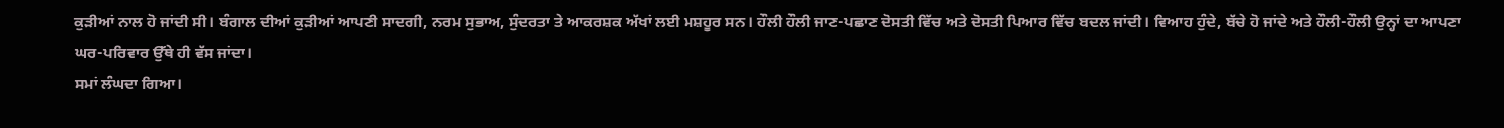ਕੁੜੀਆਂ ਨਾਲ ਹੋ ਜਾਂਦੀ ਸੀ। ਬੰਗਾਲ ਦੀਆਂ ਕੁੜੀਆਂ ਆਪਣੀ ਸਾਦਗੀ, ਨਰਮ ਸੁਭਾਅ, ਸੁੰਦਰਤਾ ਤੇ ਆਕਰਸ਼ਕ ਅੱਖਾਂ ਲਈ ਮਸ਼ਹੂਰ ਸਨ। ਹੌਲੀ ਹੌਲੀ ਜਾਣ-ਪਛਾਣ ਦੋਸਤੀ ਵਿੱਚ ਅਤੇ ਦੋਸਤੀ ਪਿਆਰ ਵਿੱਚ ਬਦਲ ਜਾਂਦੀ। ਵਿਆਹ ਹੁੰਦੇ, ਬੱਚੇ ਹੋ ਜਾਂਦੇ ਅਤੇ ਹੌਲੀ-ਹੌਲੀ ਉਨ੍ਹਾਂ ਦਾ ਆਪਣਾ ਘਰ-ਪਰਿਵਾਰ ਉੱਥੇ ਹੀ ਵੱਸ ਜਾਂਦਾ।
ਸਮਾਂ ਲੰਘਦਾ ਗਿਆ।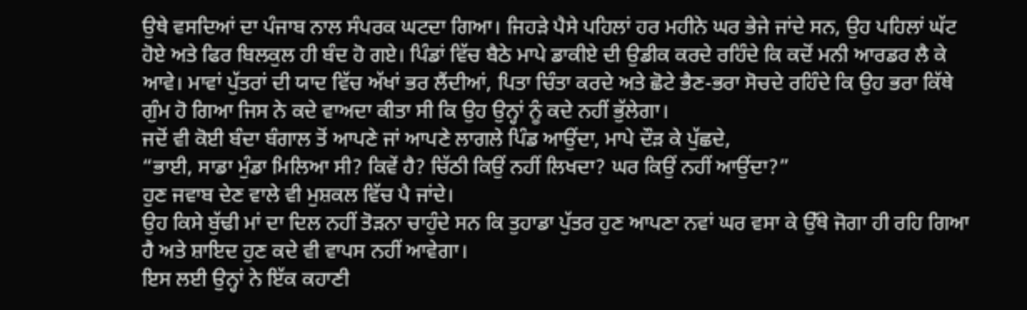ਉਥੇ ਵਸਦਿਆਂ ਦਾ ਪੰਜਾਬ ਨਾਲ ਸੰਪਰਕ ਘਟਦਾ ਗਿਆ। ਜਿਹੜੇ ਪੈਸੇ ਪਹਿਲਾਂ ਹਰ ਮਹੀਨੇ ਘਰ ਭੇਜੇ ਜਾਂਦੇ ਸਨ, ਉਹ ਪਹਿਲਾਂ ਘੱਟ ਹੋਏ ਅਤੇ ਫਿਰ ਬਿਲਕੁਲ ਹੀ ਬੰਦ ਹੋ ਗਏ। ਪਿੰਡਾਂ ਵਿੱਚ ਬੈਠੇ ਮਾਪੇ ਡਾਕੀਏ ਦੀ ਉਡੀਕ ਕਰਦੇ ਰਹਿੰਦੇ ਕਿ ਕਦੋਂ ਮਨੀ ਆਰਡਰ ਲੈ ਕੇ ਆਵੇ। ਮਾਵਾਂ ਪੁੱਤਰਾਂ ਦੀ ਯਾਦ ਵਿੱਚ ਅੱਖਾਂ ਭਰ ਲੈਂਦੀਆਂ, ਪਿਤਾ ਚਿੰਤਾ ਕਰਦੇ ਅਤੇ ਛੋਟੇ ਭੈਣ-ਭਰਾ ਸੋਚਦੇ ਰਹਿੰਦੇ ਕਿ ਉਹ ਭਰਾ ਕਿੱਥੇ ਗੁੰਮ ਹੋ ਗਿਆ ਜਿਸ ਨੇ ਕਦੇ ਵਾਅਦਾ ਕੀਤਾ ਸੀ ਕਿ ਉਹ ਉਨ੍ਹਾਂ ਨੂੰ ਕਦੇ ਨਹੀਂ ਭੁੱਲੇਗਾ।
ਜਦੋਂ ਵੀ ਕੋਈ ਬੰਦਾ ਬੰਗਾਲ ਤੋਂ ਆਪਣੇ ਜਾਂ ਆਪਣੇ ਲਾਗਲੇ ਪਿੰਡ ਆਉਂਦਾ, ਮਾਪੇ ਦੌੜ ਕੇ ਪੁੱਛਦੇ,
“ਭਾਈ, ਸਾਡਾ ਮੁੰਡਾ ਮਿਲਿਆ ਸੀ? ਕਿਵੇਂ ਹੈ? ਚਿੱਠੀ ਕਿਉਂ ਨਹੀਂ ਲਿਖਦਾ? ਘਰ ਕਿਉਂ ਨਹੀਂ ਆਉਂਦਾ?”
ਹੁਣ ਜਵਾਬ ਦੇਣ ਵਾਲੇ ਵੀ ਮੁਸ਼ਕਲ ਵਿੱਚ ਪੈ ਜਾਂਦੇ।
ਉਹ ਕਿਸੇ ਬੁੱਢੀ ਮਾਂ ਦਾ ਦਿਲ ਨਹੀਂ ਤੋੜਨਾ ਚਾਹੁੰਦੇ ਸਨ ਕਿ ਤੁਹਾਡਾ ਪੁੱਤਰ ਹੁਣ ਆਪਣਾ ਨਵਾਂ ਘਰ ਵਸਾ ਕੇ ਉੱਥੇ ਜੋਗਾ ਹੀ ਰਹਿ ਗਿਆ ਹੈ ਅਤੇ ਸ਼ਾਇਦ ਹੁਣ ਕਦੇ ਵੀ ਵਾਪਸ ਨਹੀਂ ਆਵੇਗਾ।
ਇਸ ਲਈ ਉਨ੍ਹਾਂ ਨੇ ਇੱਕ ਕਹਾਣੀ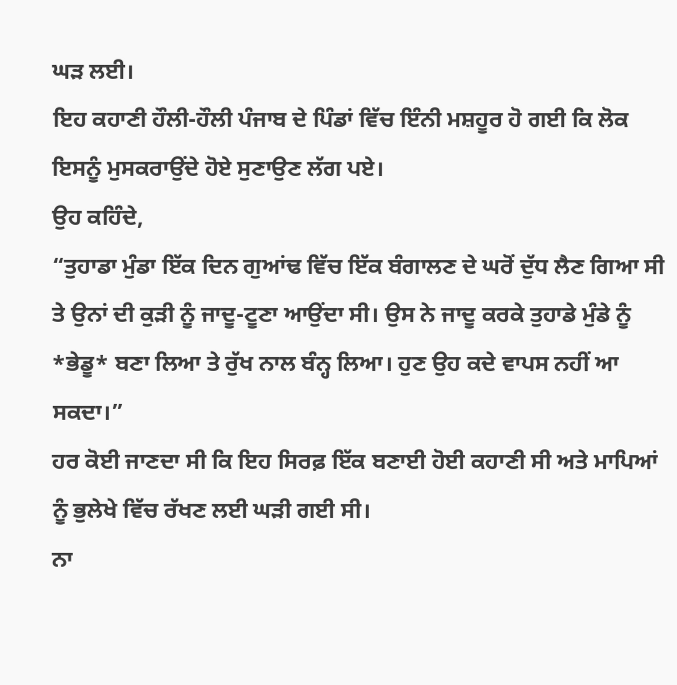ਘੜ ਲਈ।
ਇਹ ਕਹਾਣੀ ਹੌਲੀ-ਹੌਲੀ ਪੰਜਾਬ ਦੇ ਪਿੰਡਾਂ ਵਿੱਚ ਇੰਨੀ ਮਸ਼ਹੂਰ ਹੋ ਗਈ ਕਿ ਲੋਕ ਇਸਨੂੰ ਮੁਸਕਰਾਉਂਦੇ ਹੋਏ ਸੁਣਾਉਣ ਲੱਗ ਪਏ।
ਉਹ ਕਹਿੰਦੇ,
“ਤੁਹਾਡਾ ਮੁੰਡਾ ਇੱਕ ਦਿਨ ਗੁਆਂਢ ਵਿੱਚ ਇੱਕ ਬੰਗਾਲਣ ਦੇ ਘਰੋਂ ਦੁੱਧ ਲੈਣ ਗਿਆ ਸੀ ਤੇ ਉਨਾਂ ਦੀ ਕੁੜੀ ਨੂੰ ਜਾਦੂ-ਟੂਣਾ ਆਉਂਦਾ ਸੀ। ਉਸ ਨੇ ਜਾਦੂ ਕਰਕੇ ਤੁਹਾਡੇ ਮੁੰਡੇ ਨੂੰ *ਭੇਡੂ* ਬਣਾ ਲਿਆ ਤੇ ਰੁੱਖ ਨਾਲ ਬੰਨ੍ਹ ਲਿਆ। ਹੁਣ ਉਹ ਕਦੇ ਵਾਪਸ ਨਹੀਂ ਆ ਸਕਦਾ।”
ਹਰ ਕੋਈ ਜਾਣਦਾ ਸੀ ਕਿ ਇਹ ਸਿਰਫ਼ ਇੱਕ ਬਣਾਈ ਹੋਈ ਕਹਾਣੀ ਸੀ ਅਤੇ ਮਾਪਿਆਂ ਨੂੰ ਭੁਲੇਖੇ ਵਿੱਚ ਰੱਖਣ ਲਈ ਘੜੀ ਗਈ ਸੀ।
ਨਾ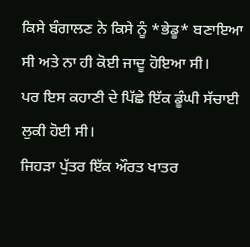ਕਿਸੇ ਬੰਗਾਲਣ ਨੇ ਕਿਸੇ ਨੂੰ *ਭੇਡੂ* ਬਣਾਇਆ ਸੀ ਅਤੇ ਨਾ ਹੀ ਕੋਈ ਜਾਦੂ ਹੋਇਆ ਸੀ।
ਪਰ ਇਸ ਕਹਾਣੀ ਦੇ ਪਿੱਛੇ ਇੱਕ ਡੂੰਘੀ ਸੱਚਾਈ ਲੁਕੀ ਹੋਈ ਸੀ।
ਜਿਹੜਾ ਪੁੱਤਰ ਇੱਕ ਔਰਤ ਖਾਤਰ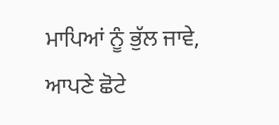ਮਾਪਿਆਂ ਨੂੰ ਭੁੱਲ ਜਾਵੇ, ਆਪਣੇ ਛੋਟੇ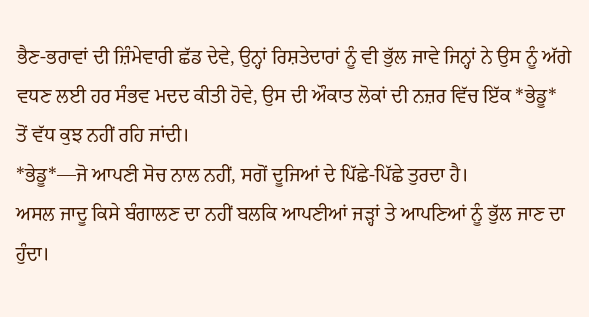ਭੈਣ-ਭਰਾਵਾਂ ਦੀ ਜ਼ਿੰਮੇਵਾਰੀ ਛੱਡ ਦੇਵੇ, ਉਨ੍ਹਾਂ ਰਿਸ਼ਤੇਦਾਰਾਂ ਨੂੰ ਵੀ ਭੁੱਲ ਜਾਵੇ ਜਿਨ੍ਹਾਂ ਨੇ ਉਸ ਨੂੰ ਅੱਗੇ ਵਧਣ ਲਈ ਹਰ ਸੰਭਵ ਮਦਦ ਕੀਤੀ ਹੋਵੇ, ਉਸ ਦੀ ਔਕਾਤ ਲੋਕਾਂ ਦੀ ਨਜ਼ਰ ਵਿੱਚ ਇੱਕ *ਭੇਡੂ* ਤੋਂ ਵੱਧ ਕੁਝ ਨਹੀਂ ਰਹਿ ਜਾਂਦੀ।
*ਭੇਡੂ*—ਜੋ ਆਪਣੀ ਸੋਚ ਨਾਲ ਨਹੀਂ, ਸਗੋਂ ਦੂਜਿਆਂ ਦੇ ਪਿੱਛੇ-ਪਿੱਛੇ ਤੁਰਦਾ ਹੈ।
ਅਸਲ ਜਾਦੂ ਕਿਸੇ ਬੰਗਾਲਣ ਦਾ ਨਹੀਂ ਬਲਕਿ ਆਪਣੀਆਂ ਜੜ੍ਹਾਂ ਤੇ ਆਪਣਿਆਂ ਨੂੰ ਭੁੱਲ ਜਾਣ ਦਾ ਹੁੰਦਾ।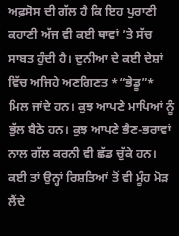ਅਫ਼ਸੋਸ ਦੀ ਗੱਲ ਹੈ ਕਿ ਇਹ ਪੁਰਾਣੀ ਕਹਾਣੀ ਅੱਜ ਵੀ ਕਈ ਥਾਵਾਂ ’ਤੇ ਸੱਚ ਸਾਬਤ ਹੁੰਦੀ ਹੈ। ਦੁਨੀਆ ਦੇ ਕਈ ਦੇਸ਼ਾਂ ਵਿੱਚ ਅਜਿਹੇ ਅਣਗਿਣਤ *“ਭੇਡੂ”* ਮਿਲ ਜਾਂਦੇ ਹਨ। ਕੁਝ ਆਪਣੇ ਮਾਪਿਆਂ ਨੂੰ ਭੁੱਲ ਬੈਠੇ ਹਨ। ਕੁਝ ਆਪਣੇ ਭੈਣ-ਭਰਾਵਾਂ ਨਾਲ ਗੱਲ ਕਰਨੀ ਵੀ ਛੱਡ ਚੁੱਕੇ ਹਨ। ਕਈ ਤਾਂ ਉਨ੍ਹਾਂ ਰਿਸ਼ਤਿਆਂ ਤੋਂ ਵੀ ਮੂੰਹ ਮੋੜ ਲੈਂਦੇ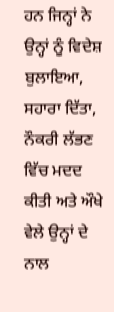ਹਨ ਜਿਨ੍ਹਾਂ ਨੇ ਉਨ੍ਹਾਂ ਨੂੰ ਵਿਦੇਸ਼ ਬੁਲਾਇਆ, ਸਹਾਰਾ ਦਿੱਤਾ, ਨੌਕਰੀ ਲੱਭਣ ਵਿੱਚ ਮਦਦ ਕੀਤੀ ਅਤੇ ਔਖੇ ਵੇਲੇ ਉਨ੍ਹਾਂ ਦੇ ਨਾਲ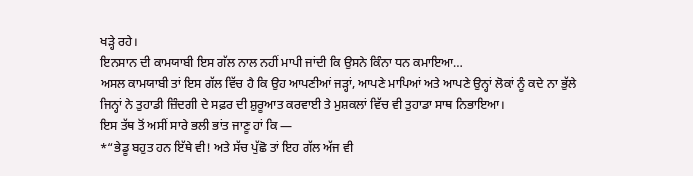ਖੜ੍ਹੇ ਰਹੇ।
ਇਨਸਾਨ ਦੀ ਕਾਮਯਾਬੀ ਇਸ ਗੱਲ ਨਾਲ ਨਹੀਂ ਮਾਪੀ ਜਾਂਦੀ ਕਿ ਉਸਨੇ ਕਿੰਨਾ ਧਨ ਕਮਾਇਆ…
ਅਸਲ ਕਾਮਯਾਬੀ ਤਾਂ ਇਸ ਗੱਲ ਵਿੱਚ ਹੈ ਕਿ ਉਹ ਆਪਣੀਆਂ ਜੜ੍ਹਾਂ, ਆਪਣੇ ਮਾਪਿਆਂ ਅਤੇ ਆਪਣੇ ਉਨ੍ਹਾਂ ਲੋਕਾਂ ਨੂੰ ਕਦੇ ਨਾ ਭੁੱਲੇ ਜਿਨ੍ਹਾਂ ਨੇ ਤੁਹਾਡੀ ਜ਼ਿੰਦਗੀ ਦੇ ਸਫ਼ਰ ਦੀ ਸ਼ੁਰੂਆਤ ਕਰਵਾਈ ਤੇ ਮੁਸ਼ਕਲਾਂ ਵਿੱਚ ਵੀ ਤੁਹਾਡਾ ਸਾਥ ਨਿਭਾਇਆ।
ਇਸ ਤੱਥ ਤੋਂ ਅਸੀਂ ਸਾਰੇ ਭਲੀ ਭਾਂਤ ਜਾਣੂ ਹਾਂ ਕਿ —
*“ਭੇਡੂ ਬਹੁਤ ਹਨ ਇੱਥੇ ਵੀ! ਅਤੇ ਸੱਚ ਪੁੱਛੋ ਤਾਂ ਇਹ ਗੱਲ ਅੱਜ ਵੀ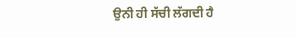ਉਨੀ ਹੀ ਸੱਚੀ ਲੱਗਦੀ ਹੈ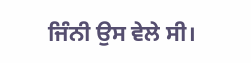ਜਿੰਨੀ ਉਸ ਵੇਲੇ ਸੀ।